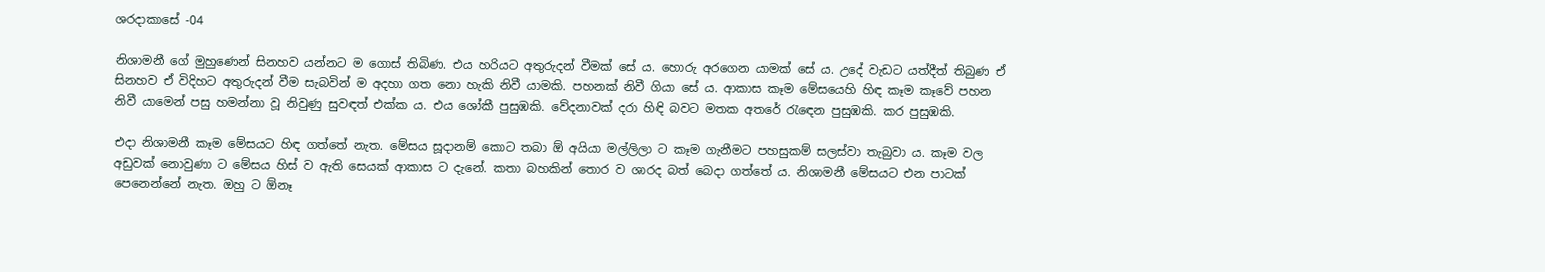ශරදාකාසේ -04

නිශාමනී ගේ මුහුණෙන් සිනහව යන්නට ම ගොස් තිබිණ. එය හරියට අතුරුදන් වීමක් සේ ය. හොරු අරගෙන යාමක් සේ ය. උදේ වැඩට යත්දීත් තිබුණ ඒ සිනහව ඒ විදිහට අතුරුදන් වීම සැබවින් ම අදහා ගත නො හැකි නිවී යාමකි. පහනක් නිවී ගියා සේ ය. ආකාස කෑම මේසයෙහි හිඳ කෑම කෑවේ පහන නිවී යාමෙන් පසු හමන්නා වූ නිවුණු සුවඳත් එක්ක ය. එය ශෝකී පුසුඹකි. වේදනාවක් දරා හිඳි බවට මතක අතරේ රැඳෙන පුසුඹකි. කර පුසුඹකි.

එදා නිශාමනී කෑම මේසයට හිඳ ගත්තේ නැත. මේසය සූදානම් කොට තබා ඕ අයියා මල්ලිලා ට කෑම ගැනීමට පහසුකම් සලස්වා තැබුවා ය. කෑම වල අඩුවක් නොවුණා ට මේසය හිස් ව ඇති සෙයක් ආකාස ට දැනේ. කතා බහකින් තොර ව ශාරද බත් බෙදා ගත්තේ ය. නිශාමනී මේසයට එන පාටක් පෙනෙන්නේ නැත. ඔහු ට ඕනෑ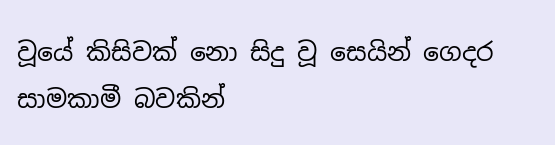වූයේ කිසිවක් නො සිදු වූ සෙයින් ගෙදර සාමකාමී බවකින්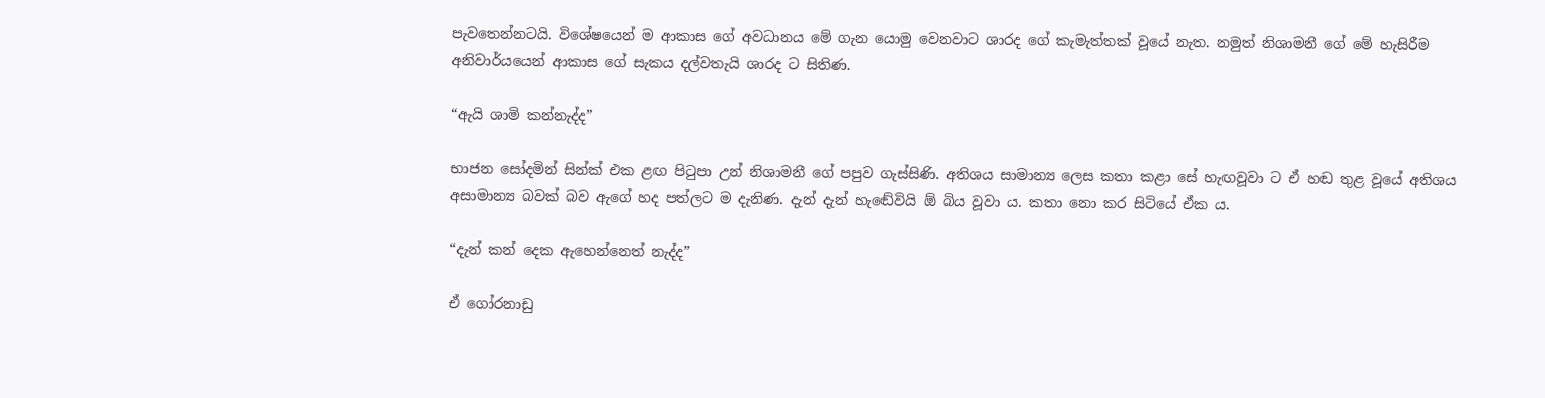පැවතෙන්නටයි. විශේෂයෙන් ම ආකාස ගේ අවධානය මේ ගැන යොමු වෙනවාට ශාරද ගේ කැමැත්තක් වූයේ නැත. නමුත් නිශාමනී ගේ මේ හැසිරීම අනිවාර්යයෙන් ආකාස ගේ සැකය දල්වතැයි ශාරද ට සිතිණ.

“ඇයි ශාමි කන්නැද්ද”

භාජන සෝදමින් සින්ක් එක ළඟ පිටුපා උන් නිශාමනී ගේ පපුව ගැස්සිණි. අතිශය සාමාන්‍ය ලෙස කතා කළා සේ හැඟවූවා ට ඒ හඬ තුළ වූයේ අතිශය අසාමාන්‍ය බවක් බව ඇගේ හද පත්ලට ම දැනිණ. දැන් දැන් හැඬේවියි ඕ බිය වූවා ය. කතා නො කර සිටියේ ඒක ය.

“දැන් කන් දෙක ඇහෙන්නෙත් නැද්ද”

ඒ ගෝරනාඩු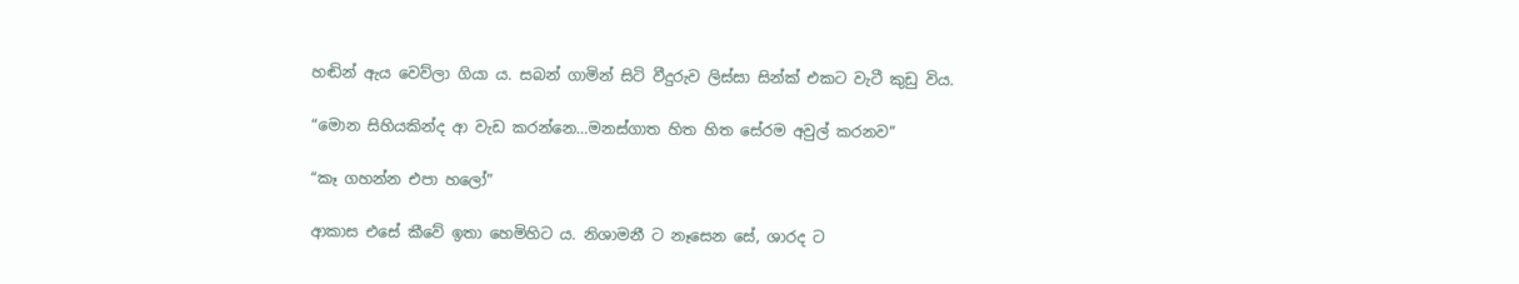හඬින් ඇය වෙව්ලා ගියා ය. සබන් ගාමින් සිටි වීදුරුව ලිස්සා සින්ක් එකට වැටී කුඩු විය.

“මොන සිහියකින්ද ආ වැඩ කරන්නෙ…මනස්ගාත හිත හිත සේරම අවුල් කරනව”

“කෑ ගහන්න එපා හලෝ”

ආකාස එසේ කීවේ ඉතා හෙමිහිට ය. නිශාමනී ට නෑසෙන සේ, ශාරද ට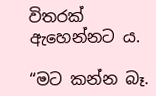විතරක් ඇහෙන්නට ය.

“මට කන්න බෑ.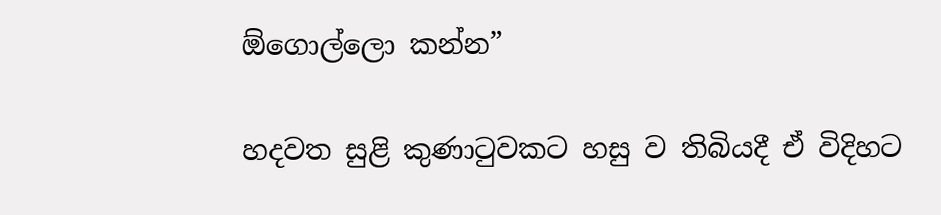ඕගොල්ලො කන්න”

හදවත සුළි කුණාටුවකට හසු ව තිබියදී ඒ විදිහට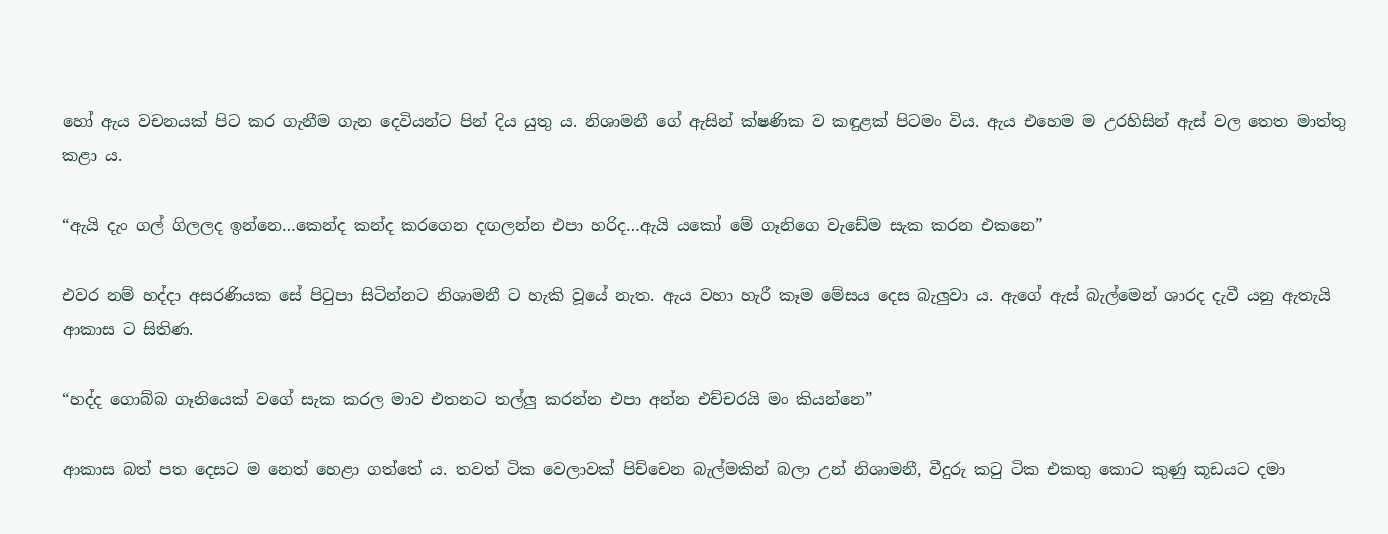හෝ ඇය වචනයක් පිට කර ගැනීම ගැන දෙවියන්ට පින් දිය යුතු ය. නිශාමනී ගේ ඇසින් ක්ෂණික ව කඳුළක් පිටමං විය. ඇය එහෙම ම උරහිසින් ඇස් වල තෙත මාත්තු කළා ය.

“ඇයි දැං ගල් ගිලලද ඉන්නෙ…කෙන්ද කන්ද කරගෙන දඟලන්න එපා හරිද…ඇයි යකෝ මේ ගෑනිගෙ වැඩේම සැක කරන එකනෙ”

එවර නම් හද්දා අසරණියක සේ පිටුපා සිටින්නට නිශාමනී ට හැකි වූයේ නැත. ඇය වහා හැරී කෑම මේසය දෙස බැලුවා ය. ඇගේ ඇස් බැල්මෙන් ශාරද දැවී යනු ඇතැයි ආකාස ට සිතිණ.

“හද්ද ගොබ්බ ගෑනියෙක් වගේ සැක කරල මාව එතනට තල්ලු කරන්න එපා අන්න එච්චරයි මං කියන්නෙ”

ආකාස බත් පත දෙසට ම නෙත් හෙළා ගත්තේ ය. තවත් ටික වෙලාවක් පිච්චෙන බැල්මකින් බලා උන් නිශාමනී, වීදුරු කටු ටික එකතු කොට කුණු කූඩයට දමා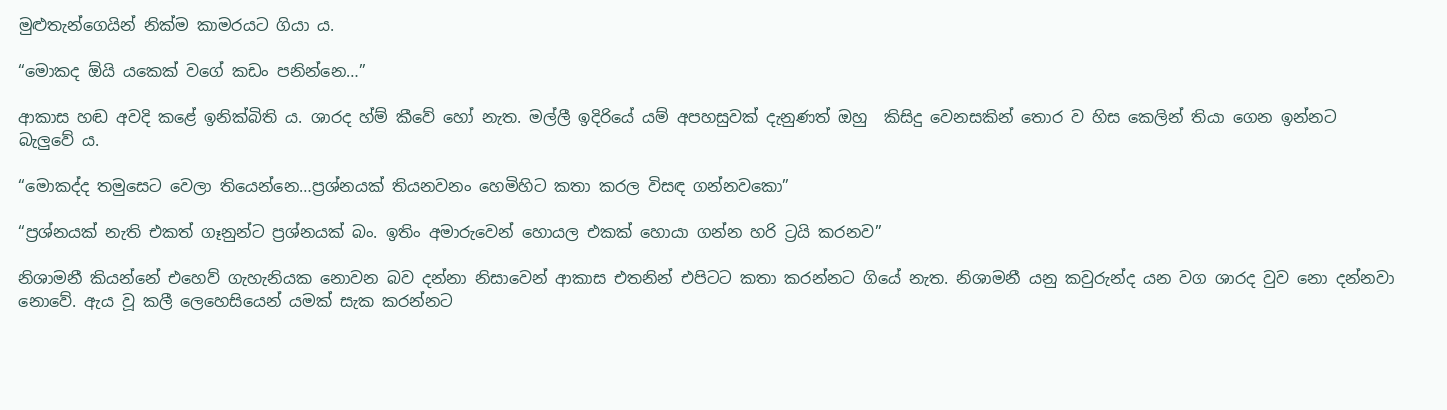මුළුතැන්ගෙයින් නික්ම කාමරයට ගියා ය.

“මොකද ඕයි යකෙක් වගේ කඩං පනින්නෙ…”

ආකාස හඬ අවදි කළේ ඉනික්බිති ය. ශාරද හ්ම් කීවේ හෝ නැත. මල්ලී ඉදිරියේ යම් අපහසුවක් දැනුණත් ඔහු  කිසිදු වෙනසකින් තොර ව හිස කෙලින් තියා ගෙන ඉන්නට බැලුවේ ය.

“මොකද්ද තමුසෙට වෙලා තියෙන්නෙ…ප්‍රශ්නයක් තියනවනං හෙමිහිට කතා කරල විසඳ ගන්නවකො”

“ප්‍රශ්නයක් නැති එකත් ගෑනුන්ට ප්‍රශ්නයක් බං. ඉතිං අමාරුවෙන් හොයල එකක් හොයා ගන්න හරි ට්‍රයි කරනව”

නිශාමනී කියන්නේ එහෙව් ගැහැනියක නොවන බව දන්නා නිසාවෙන් ආකාස එතනින් එපිටට කතා කරන්නට ගියේ නැත. නිශාමනී යනු කවුරුන්ද යන වග ශාරද වුව නො දන්නවා නොවේ. ඇය වූ කලී ලෙහෙසියෙන් යමක් සැක කරන්නට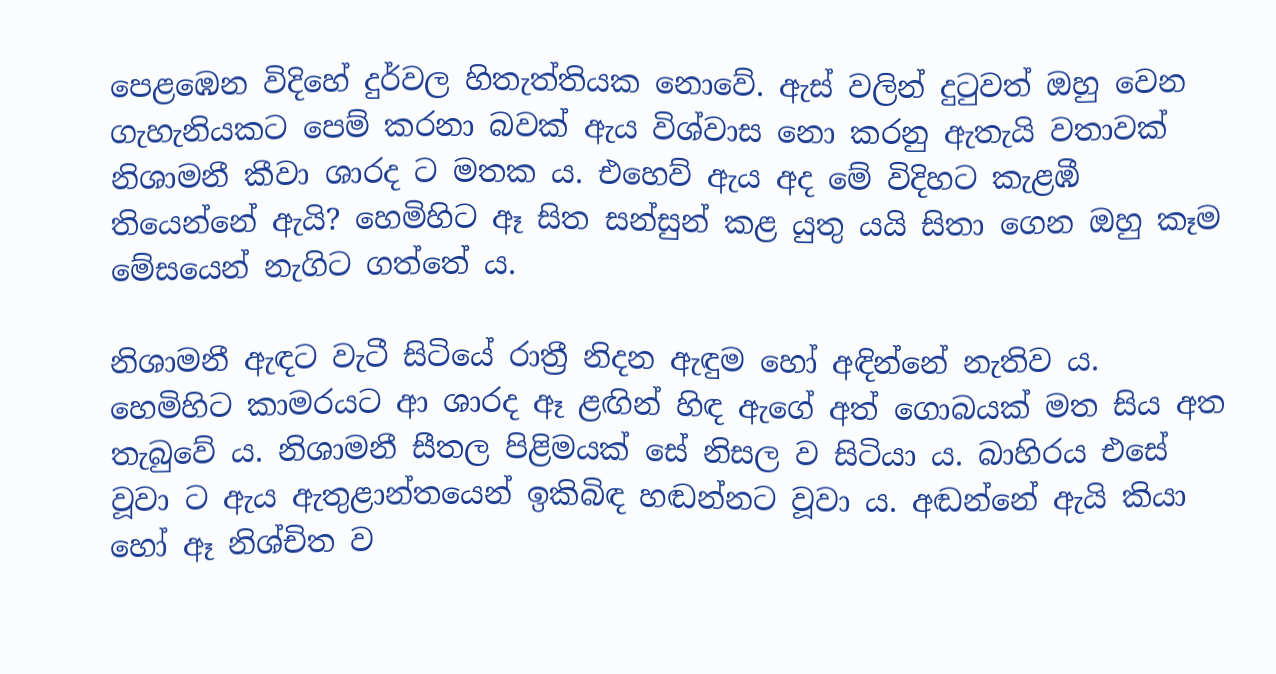පෙළඹෙන විදිහේ දුර්වල හිතැත්තියක නොවේ. ඇස් වලින් දුටුවත් ඔහු වෙන ගැහැනියකට පෙම් කරනා බවක් ඇය විශ්වාස නො කරනු ඇතැයි වතාවක් නිශාමනී කීවා ශාරද ට මතක ය. එහෙව් ඇය අද මේ විදිහට කැළඹී තියෙන්නේ ඇයි? හෙමිහිට ඈ සිත සන්සුන් කළ යුතු යයි සිතා ගෙන ඔහු කෑම මේසයෙන් නැගිට ගත්තේ ය.

නිශාමනී ඇඳට වැටී සිටියේ රාත්‍රී නිදන ඇඳුම හෝ අඳින්නේ නැතිව ය. හෙමිහිට කාමරයට ආ ශාරද ඈ ළඟින් හිඳ ඇගේ අත් ගොබයක් මත සිය අත තැබුවේ ය. නිශාමනී සීතල පිළිමයක් සේ නිසල ව සිටියා ය. බාහිරය එසේ වූවා ට ඇය ඇතුළාන්තයෙන් ඉකිබිඳ හඬන්නට වූවා ය. අඬන්නේ ඇයි කියා හෝ ඈ නිශ්චිත ව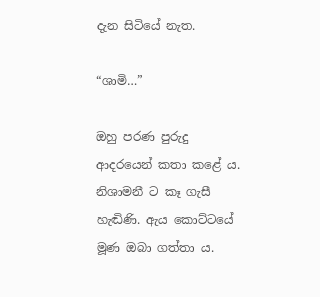දැන සිටියේ නැත.

“ශාමි…”

ඔහු පරණ පුරුදු ආදරයෙන් කතා කළේ ය. නිශාමනී ට කෑ ගැසී හැඬිණි. ඇය කොට්ටයේ මූණ ඔබා ගත්තා ය.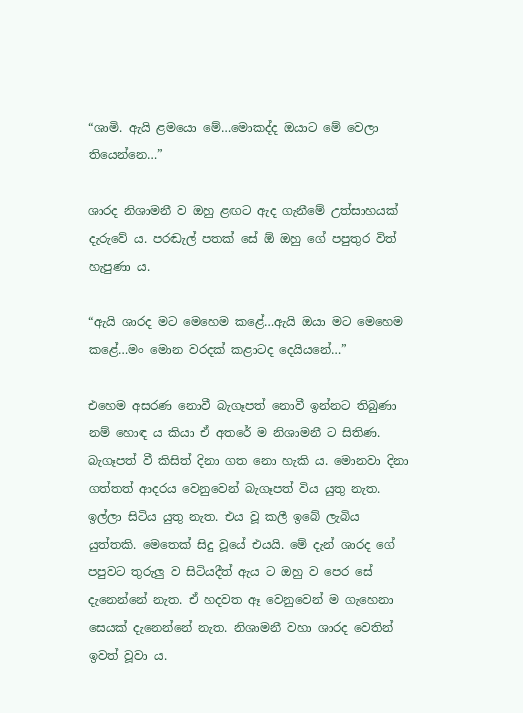“ශාමි. ඇයි ළමයො මේ…මොකද්ද ඔයාට මේ වෙලා තියෙන්නෙ…”

ශාරද නිශාමනී ව ඔහු ළඟට ඇද ගැනීමේ උත්සාහයක් දැරුවේ ය. පරඬැල් පතක් සේ ඕ ඔහු ගේ පපුතුර විත් හැපුණා ය.

“ඇයි ශාරද මට මෙහෙම කළේ…ඇයි ඔයා මට මෙහෙම කළේ…මං මොන වරදක් කළාටද දෙයියනේ…”

එහෙම අසරණ නොවී බැගෑපත් නොවී ඉන්නට තිබුණා නම් හොඳ ය කියා ඒ අතරේ ම නිශාමනී ට සිතිණ. බැගෑපත් වී කිසිත් දිනා ගත නො හැකි ය. මොනවා දිනා ගත්තත් ආදරය වෙනුවෙන් බැගෑපත් විය යුතු නැත. ඉල්ලා සිටිය යුතු නැත. එය වූ කලී ඉබේ ලැබිය යුත්තකි. මෙතෙක් සිදු වූයේ එයයි. මේ දැන් ශාරද ගේ පපුවට තුරුලු ව සිටියදීත් ඇය ට ඔහු ව පෙර සේ දැනෙන්නේ නැත. ඒ හදවත ඈ වෙනුවෙන් ම ගැහෙනා සෙයක් දැනෙන්නේ නැත. නිශාමනී වහා ශාරද වෙතින් ඉවත් වූවා ය.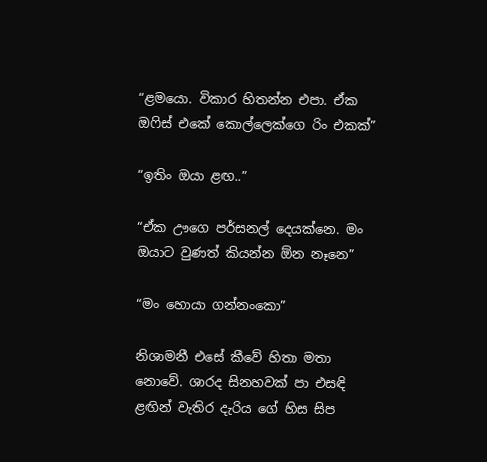“ළමයො. විකාර හිතන්න එපා. ඒක ඔෆිස් එකේ කොල්ලෙක්ගෙ රිං එකක්”

“ඉතිං ඔයා ළඟ..”

“ඒක ඌගෙ පර්සනල් දෙයක්නෙ. මං ඔයාට වුණත් කියන්න ඕන නෑනෙ”

“මං හොයා ගන්නංකො”

නිශාමනී එසේ කීවේ හිතා මතා නොවේ. ශාරද සිනහවක් පා එසඳි ළඟින් වැතිර දැරිය ගේ හිස සිප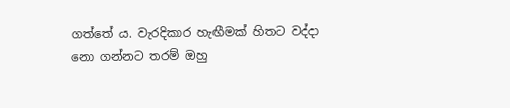ගත්තේ ය. වැරදිකාර හැඟීමක් හිතට වද්දා නො ගන්නට තරම් ඔහු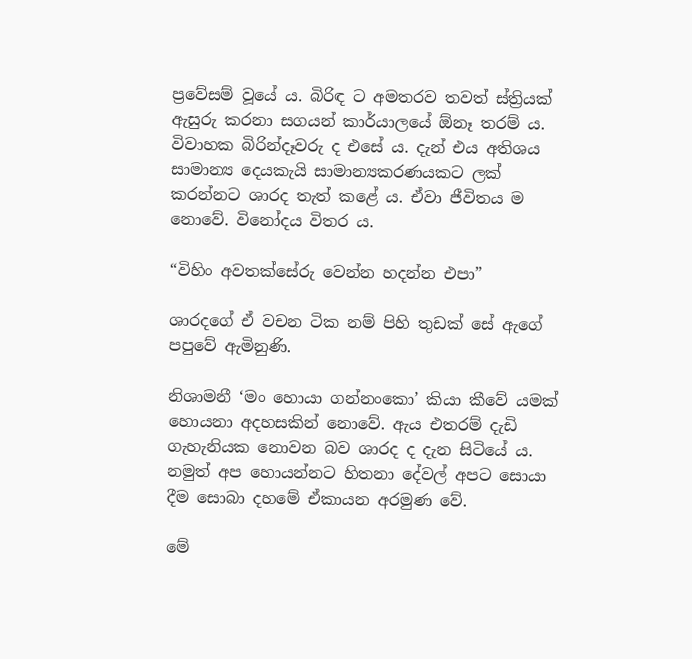ප්‍රවේසම් වූයේ ය. බිරිඳ ට අමතරව තවත් ස්ත්‍රියක් ඇසුරු කරනා සගයන් කාර්යාලයේ ඕනෑ තරම් ය.  විවාහක බිරින්දෑවරු ද එසේ ය. දැන් එය අතිශය සාමාන්‍ය දෙයකැයි සාමාන්‍යකරණයකට ලක් කරන්නට ශාරද තැත් කළේ ය. ඒවා ජීවිතය ම නොවේ. විනෝදය විතර ය.

“විහිං අවතක්සේරු වෙන්න හදන්න එපා”

ශාරදගේ ඒ වචන ටික නම් පිහි තුඩක් සේ ඇගේ පපුවේ ඇමිනුණි.

නිශාමනී ‘මං හොයා ගන්නංකො’ කියා කීවේ යමක් හොයනා අදහසකින් නොවේ. ඇය එතරම් දැඩි ගැහැනියක නොවන බව ශාරද ද දැන සිටියේ ය. නමුත් අප හොයන්නට හිතනා දේවල් අපට සොයා දීම සොබා දහමේ ඒකායන අරමුණ වේ.

මේ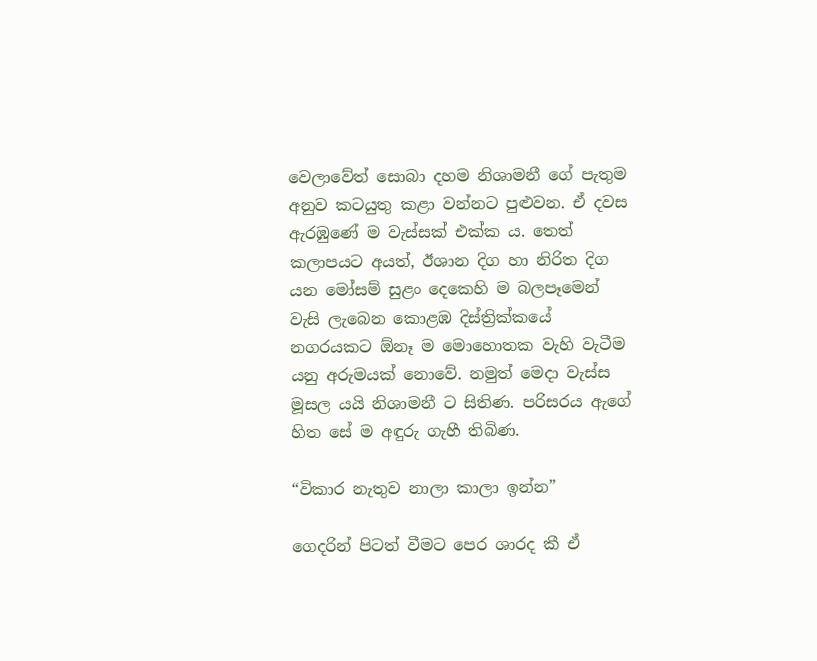වෙලාවේත් සොබා දහම නිශාමනී ගේ පැතුම අනුව කටයුතු කළා වන්නට පුළුවන. ඒ දවස ඇරඹුණේ ම වැස්සක් එක්ක ය. තෙත් කලාපයට අයත්, ඊශාන දිග හා නිරිත දිග යන මෝසම් සුළං දෙකෙහි ම බලපෑමෙන් වැසි ලැබෙන කොළඹ දිස්ත්‍රික්කයේ නගරයකට ඕනෑ ම මොහොතක වැහි වැටීම යනු අරුමයක් නොවේ. නමුත් මෙදා වැස්ස මූසල යයි නිශාමනී ට සිතිණ. පරිසරය ඇගේ හිත සේ ම අඳුරු ගැහී තිබිණ.

“විකාර නැතුව නාලා කාලා ඉන්න”

ගෙදරින් පිටත් වීමට පෙර ශාරද කී ඒ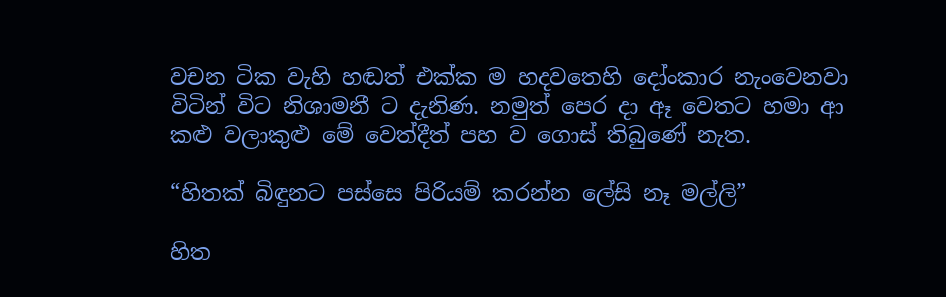වචන ටික වැහි හඬත් එක්ක ම හදවතෙහි දෝංකාර නැංවෙනවා විටින් විට නිශාමනී ට දැනිණ. නමුත් පෙර දා ඈ වෙතට හමා ආ කළු වලාකුළු මේ වෙත්දීත් පහ ව ගොස් තිබුණේ නැත.

“හිතක් බිඳුනට පස්සෙ පිරියම් කරන්න ලේසි නෑ මල්ලි”

හිත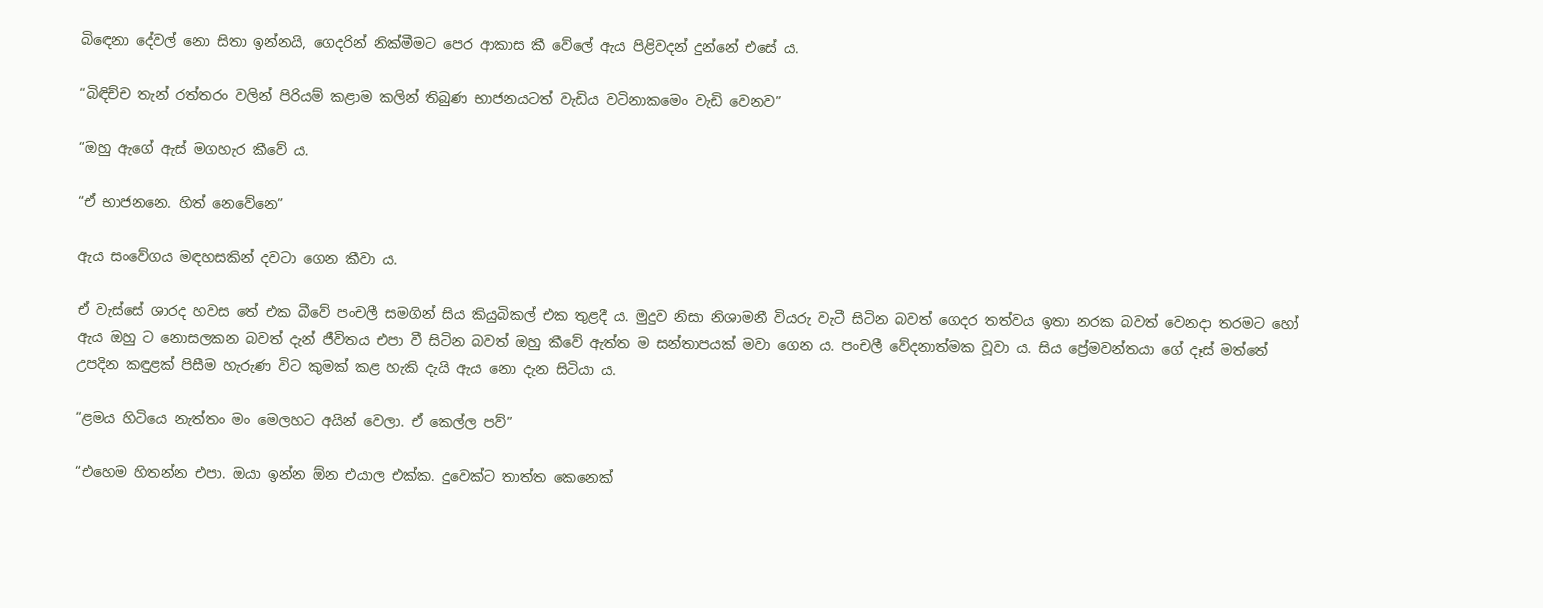බිඳෙනා දේවල් නො සිතා ඉන්නයි, ගෙදරින් නික්මීමට පෙර ආකාස කී වේලේ ඇය පිළිවදන් දුන්නේ එසේ ය.

“බිඳිච්ච තැන් රත්තරං වලින් පිරියම් කළාම කලින් තිබුණ භාජනයටත් වැඩිය වටිනාකමෙං වැඩි වෙනව”

“ඔහු ඇගේ ඇස් මගහැර කීවේ ය.

“ඒ භාජනනෙ. හිත් නෙවේනෙ”

ඇය සංවේගය මඳහසකින් දවටා ගෙන කීවා ය.

ඒ වැස්සේ ශාරද හවස තේ එක බීවේ පංචලී සමගින් සිය කියුබිකල් එක තුළදී ය. මුදුව නිසා නිශාමනී වියරු වැටී සිටින බවත් ගෙදර තත්වය ඉතා නරක බවත් වෙනදා තරමට හෝ ඇය ඔහු ට නොසලකන බවත් දැන් ජීවිතය එපා වී සිටින බවත් ඔහු කීවේ ඇත්ත ම සන්තාපයක් මවා ගෙන ය. පංචලී වේදනාත්මක වූවා ය. සිය ප්‍රේමවන්තයා ගේ දෑස් මත්තේ උපදින කඳුළක් පිසීම හැරුණ විට කුමක් කළ හැකි දැයි ඇය නො දැන සිටියා ය.

“ළමය හිටියෙ නැත්තං මං මෙලහට අයින් වෙලා. ඒ කෙල්ල පව්”

“එහෙම හිතන්න එපා. ඔයා ඉන්න ඕන එයාල එක්ක. දුවෙක්ට තාත්ත කෙනෙක්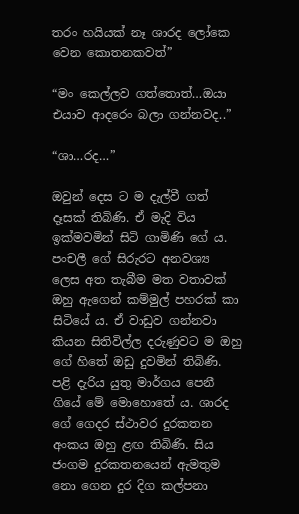තරං හයියක් නෑ ශාරද ලෝකෙ වෙන කොතනකවත්”

“මං කෙල්ලව ගත්තොත්…ඔයා එයාව ආදරෙං බලා ගන්නවද..”

“ශා…රද…”

ඔවුන් දෙස ට ම දැල්වී ගත් දෑසක් තිබිණි. ඒ මැදි විය ඉක්මවමින් සිටි ගාමිණි ගේ ය. පංචලී ගේ සිරුරට අනවශ්‍ය ලෙස අත තැබීම මත වතාවක් ඔහු ඇගෙන් කම්මුල් පහරක් කා සිටියේ ය. ඒ වාඩුව ගන්නවා කියන සිතිවිල්ල දරුණුවට ම ඔහු ගේ හිතේ ඔඩු දුවමින් තිබිණි. පළි දැරිය යුතු මාර්ගය පෙනී ගියේ මේ මොහොතේ ය. ශාරද ගේ ගෙදර ස්ථාවර දුරකතන අංකය ඔහු ළඟ තිබිණි. සිය ජංගම දුරකතනයෙන් ඇමතුම නො ගෙන දුර දිග කල්පනා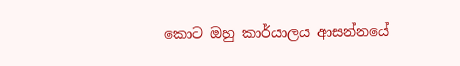කොට ඔහු කාර්යාලය ආසන්නයේ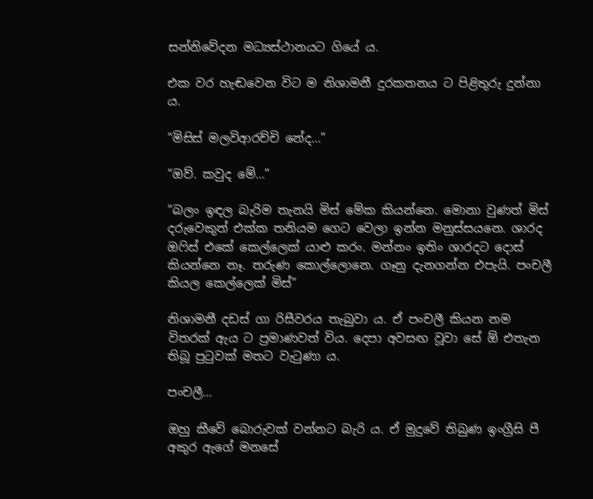සන්නිවේදන මධ්‍යස්ථානයට ගියේ ය.

එක වර හැඬවෙන විට ම නිශාමනී දුරකතනය ට පිළිතුරු දුන්නා ය.

“මිසිස් මලවිආරච්චි නේද…”

“ඔව්. කවුද මේ…”

“බලං ඉඳල බැරිම තැනයි මිස් මේක කියන්නෙ. මොනා වුණත් මිස් දරුවෙකුත් එක්ක තනියම ගෙට වෙලා ඉන්න මනුස්සයනෙ. ශාරද ඔෆිස් එකේ කෙල්ලෙක් යාළු කරං. මන්නං ඉතිං ශාරදට දොස් කියන්නෙ නෑ. තරුණ කොල්ලොනෙ. ගෑනු දැනගන්න එපැයි. පංචලී කියල කෙල්ලෙක් මිස්”

නිශාමනී දඩස් ගා රිසීවරය තැබුවා ය. ඒ පංචලී කියන නම විතරක් ඇය ට ප්‍රමාණවත් විය. දෙපා අවසඟ වූවා සේ ඕ එතැන තිබූ පුටුවක් මතට වැටුණා ය.

පංචලී…

ඔහු කීවේ බොරුවක් වන්නට බැරි ය. ඒ මුදුවේ තිබුණ ඉංග්‍රීසි පී අකුර ඇගේ මනසේ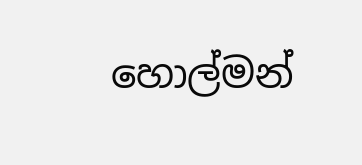හොල්මන්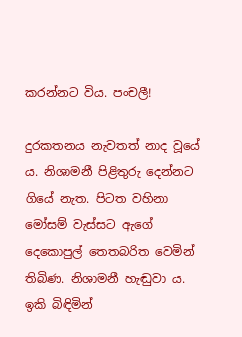කරන්නට විය. පංචලී!

දුරකතනය නැවතත් නාද වූයේ ය. නිශාමනී පිළිතුරු දෙන්නට ගියේ නැත. පිටත වහිනා මෝසම් වැස්සට ඇගේ දෙකොපුල් තෙතබරිත වෙමින් තිබිණ. නිශාමනී හැඬුවා ය. ඉකි බිඳිමින්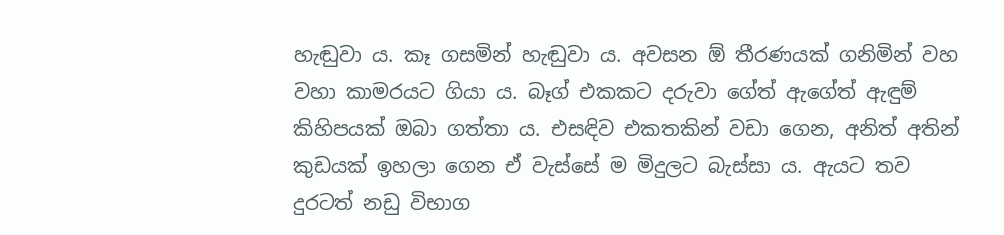හැඬුවා ය. කෑ ගසමින් හැඬුවා ය. අවසන ඕ තීරණයක් ගනිමින් වහ වහා කාමරයට ගියා ය. බෑග් එකකට දරුවා ගේත් ඇගේත් ඇඳුම් කිහිපයක් ඔබා ගත්තා ය. එසඳිව එකතකින් වඩා ගෙන, අනිත් අතින් කුඩයක් ඉහලා ගෙන ඒ වැස්සේ ම මිදුලට බැස්සා ය. ඇයට තව දුරටත් නඩු විභාග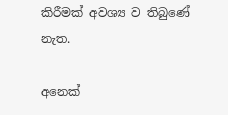කිරීමක් අවශ්‍ය ව තිබුණේ නැත.

අනෙක්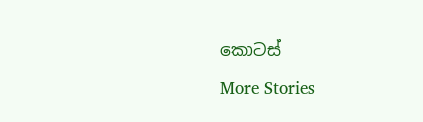කොටස්

More Stories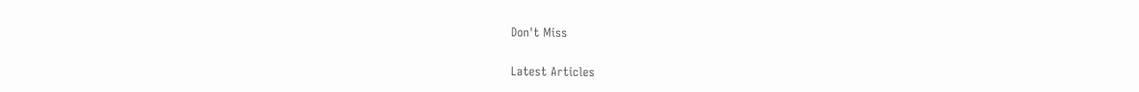Don't Miss


Latest Articles